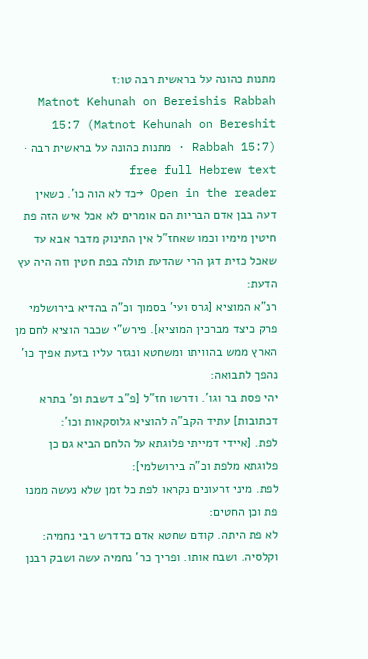מתנות כהונה על בראשית רבה טו:ז
Matnot Kehunah on Bereishis Rabbah 15:7 (Matnot Kehunah on Bereshit Rabbah 15:7) · מתנות כהונה על בראשית רבה · free full Hebrew text
Open in the reader →כד לא הוה כו'. כשאין דעה בבן אדם הבריות הם אומרים לא אכל איש הזה פת חיטין מימיו וכמו שאחז"ל אין התינוק מדבר אבא עד שאכל כזית דגן הרי שהדעת תולה בפת חטין וזה היה עץ הדעת:
רנ"א המוציא [גרס ועי' בסמוך וכ"ה בהדיא בירושלמי פרק כיצד מברכין המוציא]. פירש"י שכבר הוציא לחם מן הארץ ממש בהוויתו ומשחטא ונגזר עליו בזעת אפיך כו' נהפך לתבואה:
יהי פסת בר וגו'. ודרשו חז"ל [פ"ב דשבת ופ' בתרא דכתובות] עתיד הקב"ה להוציא גלוסקאות וכו':
לפת. [איידי דמייתי פלוגתא על הלחם הביא גם כן פלוגתא מלפת וכ"ה בירושלמי]:
לפת. מיני זרעונים נקראו לפת כל זמן שלא נעשה ממנו פת וכן החטים:
לא פת היתה. קודם שחטא אדם כדדרש רבי נחמיה:
וקלסיה. ושבח אותו. ופריך כר' נחמיה עשה ושבק רבנן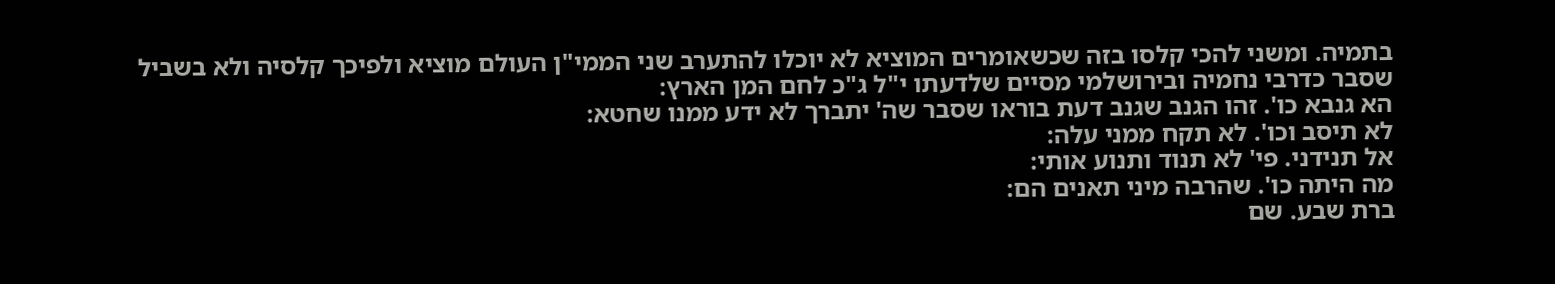בתמיה. ומשני להכי קלסו בזה שכשאומרים המוציא לא יוכלו להתערב שני הממי"ן העולם מוציא ולפיכך קלסיה ולא בשביל שסבר כדרבי נחמיה ובירושלמי מסיים שלדעתו י"ל ג"כ לחם המן הארץ:
הא גנבא כו'. זהו הגנב שגנב דעת בוראו שסבר שה' יתברך לא ידע ממנו שחטא:
לא תיסב וכו'. לא תקח ממני עלה:
אל תנידני. פי' לא תנוד ותנוע אותי:
מה היתה כו'. שהרבה מיני תאנים הם:
ברת שבע. שם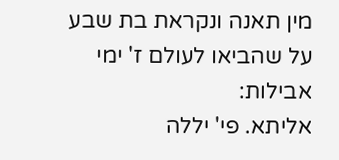מין תאנה ונקראת בת שבע על שהביאו לעולם ז' ימי אבילות:
אליתא. פי' יללה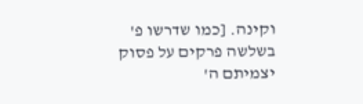וקינה. [כמו שדרשו פ' בשלשה פרקים על פסוק יצמיתם ה'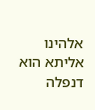אלהינו אליתא הוא דנפלה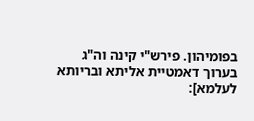בפומיהון. פירש"י קינה וה"ג בערוך דאמטיית אליתא ובריותא לעלמא]: